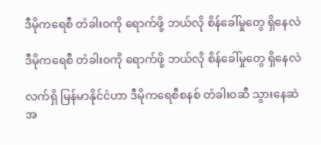ဒီမိုကရေစီ တံခါးဝကို ရောက်ဖို့ ဘယ်လို စိန်ခေါ်မှုတွေ ရှိနေလဲ

ဒီမိုကရေစီ တံခါးဝကို ရောက်ဖို့ ဘယ်လို စိန်ခေါ်မှုတွေ ရှိနေလဲ

လက်ရှိ မြန်မာနိုင်ငံဟာ ဒီမိုကရေစီစနစ် တံခါးဝဆီ သွားနေဆဲ အ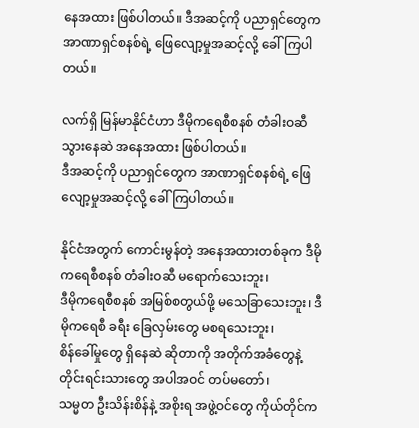နေအထား ဖြစ်ပါတယ်။ ဒီအဆင့်ကို ပညာရှင်တွေက အာဏာရှင်စနစ်ရဲ့ ဖြေလျော့မှုအဆင့်လို့ ခေါ်ကြပါတယ်။

လက်ရှိ မြန်မာနိုင်ငံဟာ ဒီမိုကရေစီစနစ် တံခါးဝဆီ သွားနေဆဲ အနေအထား ဖြစ်ပါတယ်။
ဒီအဆင့်ကို ပညာရှင်တွေက အာဏာရှင်စနစ်ရဲ့ ဖြေလျော့မှုအဆင့်လို့ ခေါ်ကြပါတယ်။

နိုင်ငံအတွက် ကောင်းမွန်တဲ့ အနေအထားတစ်ခုက ဒီမိုကရေစီစနစ် တံခါးဝဆီ မရောက်သေးဘူး၊
ဒီမိုကရေစီစနစ် အမြစ်စတွယ်ဖို့ မသေခြာသေးဘူး၊ ဒီမိုကရေစီ ခရီး ခြေလှမ်းတွေ မစရသေးဘူး၊
စိန်ခေါ်မှုတွေ ရှိနေဆဲ ဆိုတာကို အတိုက်အခံတွေနဲ့ တိုင်းရင်းသားတွေ အပါအဝင် တပ်မတော်၊
သမ္မတ ဦးသိန်းစိန်နဲ့ အစိုးရ အဖွဲ့ဝင်တွေ ကိုယ်တိုင်က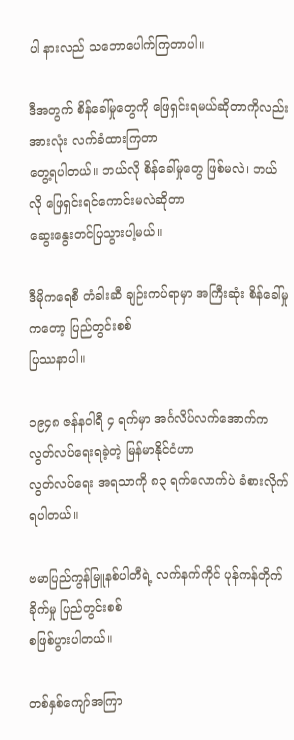ပါ နားလည် သဘောပေါက်ကြတာပါ။

ဒီအတွက် စိန်ခေါ်မှုတွေကို ဖြေရှင်းရမယ်ဆိုတာကိုလည်း အားလုံး လက်ခံထားကြတာ
တွေ့ရပါတယ်။ ဘယ်လို စိန်ခေါ်မှုတွေ ဖြစ်မလဲ၊ ဘယ်လို ဖြေရှင်းရင်ကောင်းမလဲဆိုတာ
ဆွေးနွေးတင်ပြသွားပါ့မယ်။

ဒီမိုကရေစီ တံခါးဆီ ချဉ်းကပ်ရာမှာ အကြီးဆုံး စိန်ခေါ်မှုကတော့ ပြည်တွင်းစစ်
ပြဿနာပါ။

၁၉၄၈ ဇန်နဝါရီ ၄ ရက်မှာ အင်္ဂလိပ်လက်အောက်က လွတ်လပ်ရေးရခဲ့တဲ့ မြန်မာနိုင်ငံဟာ
လွတ်လပ်ရေး အရသာကို ၈၃ ရက်လောက်ပဲ ခံစားလိုက်ရပါတယ်။

ဗမာပြည်ကွန်မြူနစ်ပါတီရဲ့ လက်နက်ကိုင် ပုန်ကန်တိုက်ခိုက်မှု ပြည်တွင်းစစ်
စဖြစ်ပွားပါတယ်။

တစ်နှစ်ကျော်အကြာ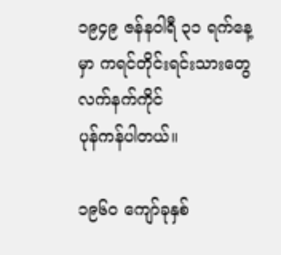၁၉၄၉ ဇန်နဝါရီ ၃၁ ရက်နေ့မှာ ကရင်တိုင်းရင်းသားတွေ လက်နက်ကိုင်
ပုန်ကန်ပါတယ်။

၁၉၆၀ ကျော်ခုနှစ်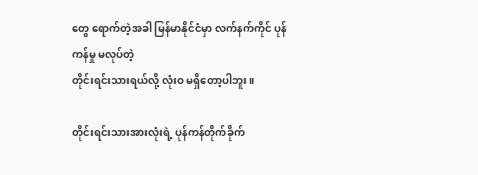တွေ ရောက်တဲ့အခါ မြန်မာနိုင်ငံမှာ လက်နက်ကိုင် ပုန်ကန်မှု မလုပ်တဲ့
တိုင်းရင်းသားရယ်လို့ လုံးဝ မရှိတော့ပါဘူး။

တိုင်းရင်းသားအားလုံးရဲ့ ပုန်ကန်တိုက်ခိုက်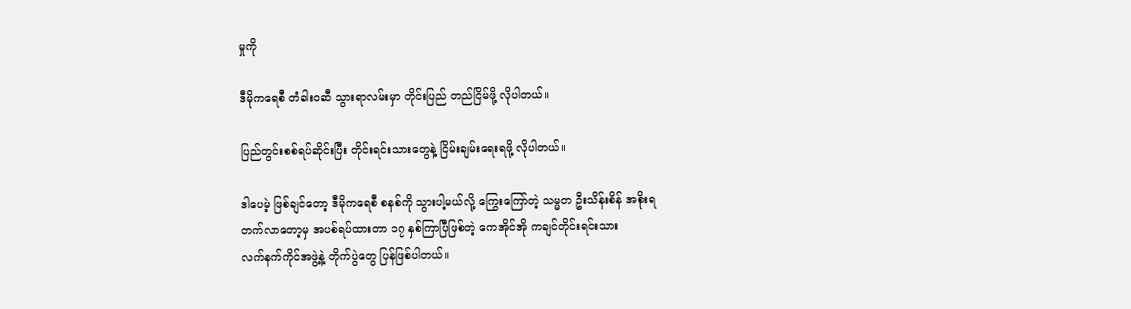မှုကို

ဒီမိုကရေစီ တံခါးဝဆီ သွားရာလမ်းမှာ တိုင်းပြည် တည်ငြိမ်ဖို့ လိုပါတယ်။

ပြည်တွင်းစစ်ရပ်ဆိုင်းပြီး တိုင်းရင်းသားတွေနဲ့ ငြိမ်းချမ်းရေးရဖို့ လိုပါတယ်။

ဒါပေမဲ့ ဖြစ်ချင်တော့ ဒီမိုကရေစီ စနစ်ကို သွားပါ့မယ်လို့ ကြွေးကြော်တဲ့ သမ္မတ ဦးသိန်းစိန် အစိုးရ
တက်လာတော့မှ အပစ်ရပ်ထားတာ ၁၇ နှစ်ကြာပြီဖြစ်တဲ့ ကေအိုင်အို ကချင်တိုင်းရင်းသား
လက်နက်ကိုင်အဖွဲ့နဲ့ တိုက်ပွဲတွေ ပြန်ဖြစ်ပါတယ်။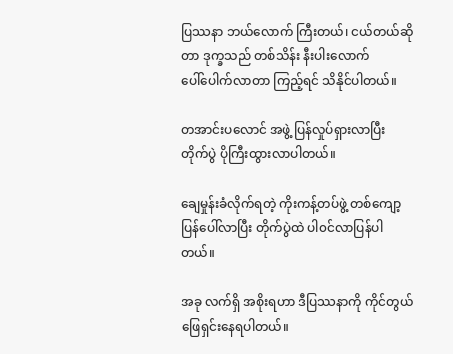ပြဿနာ ဘယ်လောက် ကြီးတယ်၊ ငယ်တယ်ဆိုတာ ဒုက္ခသည် တစ်သိန်း နီးပါးလောက်
ပေါ်ပေါက်လာတာ ကြည့်ရင် သိနိုင်ပါတယ်။

တအာင်းပလောင် အဖွဲ့ ပြန်လှုပ်ရှားလာပြီး တိုက်ပွဲ ပိုကြီးထွားလာပါတယ်။

ချေမှုန်းခံလိုက်ရတဲ့ ကိုးကန့်တပ်ဖွဲ့ တစ်ကျော့ ပြန်ပေါ်လာပြီး တိုက်ပွဲထဲ ပါ၀င်လာပြန်ပါတယ်။

အခု လက်ရှိ အစိုးရဟာ ဒီပြဿနာကို ကိုင်တွယ်ဖြေရှင်းနေရပါတယ်။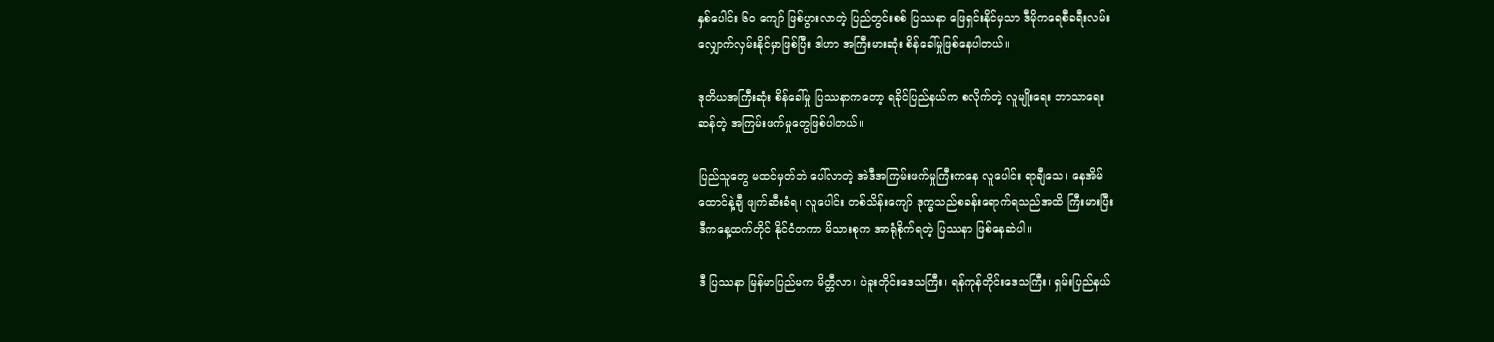နှစ်ပေါင်း ၆၀ ကျော် ဖြစ်ပွားလာတဲ့ ပြည်တွင်းစစ် ပြဿနာ ဖြေရှင်းနိုင်မှသာ ဒီမိုကရေစီခရီးလမ်း
လျှောက်လှမ်းနိုင်မှာဖြစ်ပြီး ဒါဟာ အကြီးမားဆုံး စိန်ခေါ်မှုဖြစ်နေပါတယ်။

ဒုတိယအကြီးဆုံး စိန်ခေါ်မှု ပြဿနာကတော့ ရခိုင်ပြည်နယ်က စလိုက်တဲ့ လူမျိုးရေး ဘာသာရေး
ဆန်တဲ့ အကြမ်းဖက်မှုတွေဖြစ်ပါတယ်။

ပြည်သူတွေ မထင်မှတ်ဘဲ ပေါ်လာတဲ့ အဲဒီအကြမ်းဖက်မှုကြီးကနေ လူပေါင်း ရာချီသေ၊ နေအိမ်
ထောင်နဲ့ချီ ဖျက်ဆီးခံရ၊ လူပေါင်း တစ်သိန်းကျော် ဒုက္ခသည်စခန်းရောက်ရသည်အထိ ကြီးမားပြီး
ဒီကနေ့ထက်တိုင် နိုင်ငံတကာ မိသားစုက အာရုံစိုက်ရတဲ့ ပြဿနာ ဖြစ်နေဆဲပါ။

ဒီ ပြဿနာ မြန်မာပြည်မက မိတ္တီလာ၊ ပဲခူးတိုင်းဒေသကြီး၊ ရန်ကုန်တိုင်းဒေသကြီး၊ ရှမ်းပြည်နယ်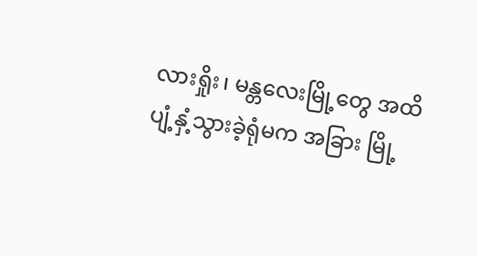လားရှိုး၊ မန္တလေးမြို့တွေ အထိ ပျံ့နှံ့သွားခဲ့ရုံမက အခြား မြို့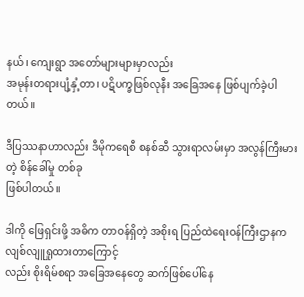နယ်၊ ကျေးရွာ အတော်များများမှာလည်း
အမုန်းတရားပျံ့နှံ့တာ၊ ပဋိပက္ခဖြစ်လုနီး အခြေအနေ ဖြစ်ပျက်ခဲ့ပါတယ်။

ဒီပြဿနာဟာလည်း ဒီမိုကရေစီ စနစ်ဆီ သွားရာလမ်းမှာ အလွန်ကြီးမားတဲ့ စိန်ခေါ်မှု တစ်ခု
ဖြစ်ပါတယ်။

ဒါကို ဖြေရှင်းဖို့ အဓိက တာဝန်ရှိတဲ့ အစိုးရ ပြည်ထဲရေးဝန်ကြီးဌာနက လျစ်လျူရှုထားတာကြောင့်
လည်း စိုးရိမ်စရာ အခြေအနေတွေ ဆက်ဖြစ်ပေါ်နေ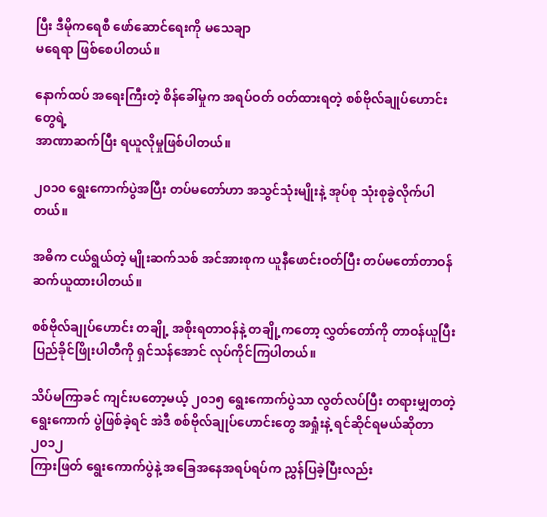ပြီး ဒီမိုကရေစီ ဖော်ဆောင်ရေးကို မသေချာ
မရေရာ ဖြစ်စေပါတယ်။

နောက်ထပ် အရေးကြီးတဲ့ စိန်ခေါ်မှုက အရပ်ဝတ် ၀တ်ထားရတဲ့ စစ်ဗိုလ်ချုပ်ဟောင်းတွေရဲ့
အာဏာဆက်ပြီး ရယူလိုမှုဖြစ်ပါတယ်။

၂၀၁၀ ရွေးကောက်ပွဲအပြီး တပ်မတော်ဟာ အသွင်သုံးမျိုးနဲ့ အုပ်စု သုံးစုခွဲလိုက်ပါတယ်။

အဓိက ငယ်ရွယ်တဲ့ မျိုးဆက်သစ် အင်အားစုက ယူနီဖောင်းဝတ်ပြီး တပ်မတော်တာဝန်
ဆက်ယူထားပါတယ်။

စစ်ဗိုလ်ချုပ်ဟောင်း တချို့ အစိုးရတာဝန်နဲ့ တချို့ကတော့ လွှတ်တော်ကို တာဝန်ယူပြီး
ပြည်ခိုင်ဖြိုးပါတီကို ရှင်သန်အောင် လုပ်ကိုင်ကြပါတယ်။

သိပ်မကြာခင် ကျင်းပတော့မယ့် ၂၀၁၅ ရွေးကောက်ပွဲသာ လွတ်လပ်ပြီး တရားမျှတတဲ့
ရွေးကောက် ပွဲဖြစ်ခဲ့ရင် အဲဒီ စစ်ဗိုလ်ချုပ်ဟောင်းတွေ အရှုံးနဲ့ ရင်ဆိုင်ရမယ်ဆိုတာ ၂၀၁၂
ကြားဖြတ် ရွေးကောက်ပွဲနဲ့ အခြေအနေအရပ်ရပ်က ညွှန်ပြခဲ့ပြီးလည်း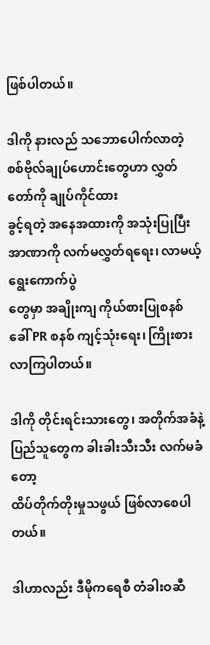ဖြစ်ပါတယ်။

ဒါကို နားလည် သဘောပေါက်လာတဲ့ စစ်ဗိုလ်ချုပ်ဟောင်းတွေဟာ လွှတ်တော်ကို ချုပ်ကိုင်ထား
ခွင့်ရတဲ့ အနေအထားကို အသုံးပြုပြီး အာဏာကို လက်မလွှတ်ရရေး၊ လာမယ့် ရွေးကောက်ပွဲ
တွေမှာ အချိုးကျ ကိုယ်စားပြုစနစ်ခေါ် PR စနစ် ကျင့်သုံးရေး၊ ကြိုးစားလာကြပါတယ်။

ဒါကို တိုင်းရင်းသားတွေ၊ အတိုက်အခံနဲ့ ပြည်သူတွေက ခါးခါးသီးသီး လက်မခံတော့
ထိပ်တိုက်တိုးမှုသဖွယ် ဖြစ်လာစေပါတယ်။

ဒါဟာလည်း ဒီမိုကရေစီ တံခါးဝဆီ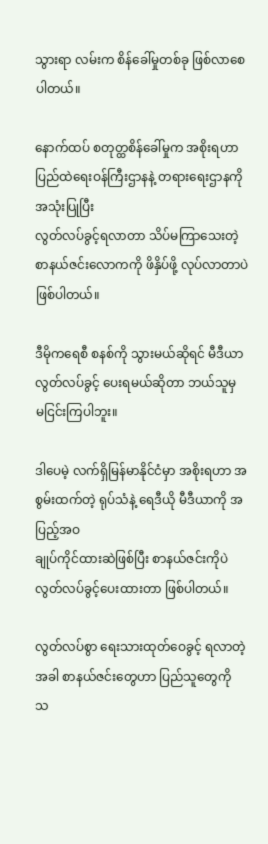သွားရာ လမ်းက စိန်ခေါ်မှုတစ်ခု ဖြစ်လာစေပါတယ်။

နောက်ထပ် စတုတ္ထစိန်ခေါ်မှုက အစိုးရဟာ ပြည်ထဲရေးဝန်ကြီးဌာနနဲ့ တရားရေးဌာနကို အသုံးပြုပြီး
လွတ်လပ်ခွင့်ရလာတာ သိပ်မကြာသေးတဲ့ စာနယ်ဇင်းလောကကို ဖိနှိပ်ဖို့ လုပ်လာတာပဲ
ဖြစ်ပါတယ်။

ဒီမိုကရေစီ စနစ်ကို သွားမယ်ဆိုရင် မီဒီယာ လွတ်လပ်ခွင့် ပေးရမယ်ဆိုတာ ဘယ်သူမှ
မငြင်းကြပါဘူး။

ဒါပေမဲ့ လက်ရှိမြန်မာနိုင်ငံမှာ အစိုးရဟာ အစွမ်းထက်တဲ့ ရုပ်သံနဲ့ ရေဒီယို မီဒီယာကို အပြည့်အဝ
ချုပ်ကိုင်ထားဆဲဖြစ်ပြီး စာနယ်ဇင်းကိုပဲ လွတ်လပ်ခွင့်ပေးထားတာ ဖြစ်ပါတယ်။

လွတ်လပ်စွာ ရေးသားထုတ်ဝေခွင့် ရလာတဲ့အခါ စာနယ်ဇင်းတွေဟာ ပြည်သူတွေကို
သ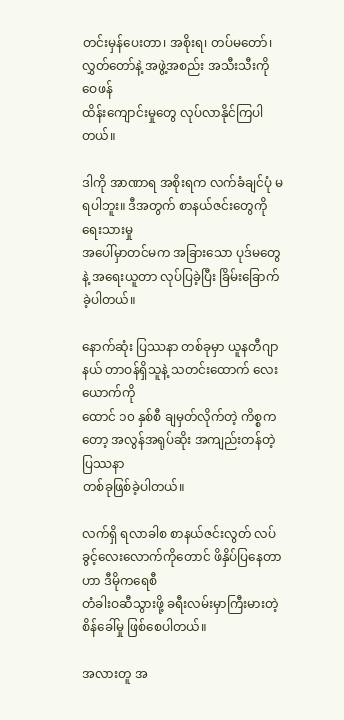တင်းမှန်ပေးတာ၊ အစိုးရ၊ တပ်မတော်၊ လွှတ်တော်နဲ့ အဖွဲ့အစည်း အသီးသီးကို ဝေဖန်
ထိန်းကျောင်းမှုတွေ လုပ်လာနိုင်ကြပါတယ်။

ဒါကို အာဏာရ အစိုးရက လက်ခံချင်ပုံ မရပါဘူး။ ဒီအတွက် စာနယ်ဇင်းတွေကို ရေးသားမှု
အပေါ်မှာတင်မက အခြားသော ပုဒ်မတွေနဲ့ အရေးယူတာ လုပ်ပြခဲ့ပြီး ခြိမ်းခြောက်ခဲ့ပါတယ်။

နောက်ဆုံး ပြဿနာ တစ်ခုမှာ ယူနတီဂျာနယ် တာဝန်ရှိသူနဲ့ သတင်းထောက် လေးယောက်ကို
ထောင် ၁၀ နှစ်စီ ချမှတ်လိုက်တဲ့ ကိစ္စကတော့ အလွန်အရုပ်ဆိုး အကျည်းတန်တဲ့ ပြဿနာ
တစ်ခုဖြစ်ခဲ့ပါတယ်။

လက်ရှိ ရလာခါစ စာနယ်ဇင်းလွတ် လပ်ခွင့်လေးလောက်ကိုတောင် ဖိနှိပ်ပြနေတာဟာ ဒီမိုကရေစီ
တံခါးဝဆီသွားဖို့ ခရီးလမ်းမှာကြီးမားတဲ့ စိန်ခေါ်မှု ဖြစ်စေပါတယ်။

အလားတူ အ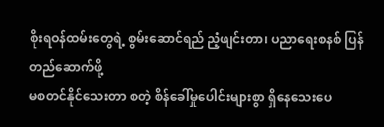စိုးရဝန်ထမ်းတွေရဲ့ စွမ်းဆောင်ရည် ညံ့ဖျင်းတာ၊ ပညာရေးစနစ် ပြန်တည်ဆောက်ဖို့
မစတင်နိုင်သေးတာ စတဲ့ စိန်ခေါ်မှုပေါင်းများစွာ ရှိနေသေးပေ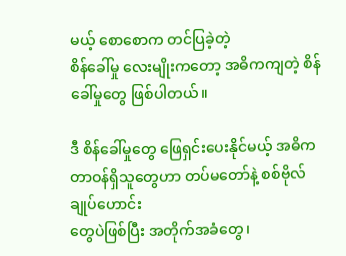မယ့် စောစောက တင်ပြခဲ့တဲ့
စိန်ခေါ်မှု လေးမျိုးကတော့ အဓိကကျတဲ့ စိန်ခေါ်မှုတွေ ဖြစ်ပါတယ်။

ဒီ စိန်ခေါ်မှုတွေ ဖြေရှင်းပေးနိုင်မယ့် အဓိက တာဝန်ရှိသူတွေဟာ တပ်မတော်နဲ့ စစ်ဗိုလ်ချုပ်ဟောင်း
တွေပဲဖြစ်ပြီး အတိုက်အခံတွေ၊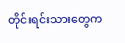တိုင်းရင်းသားတွေက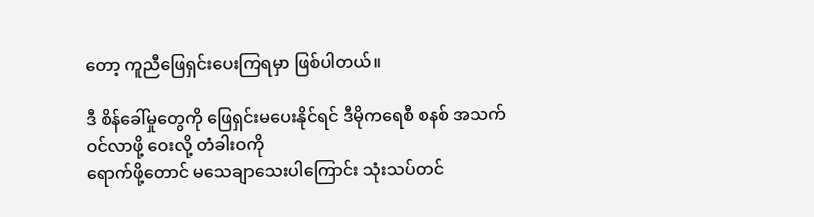တော့ ကူညီဖြေရှင်းပေးကြရမှာ ဖြစ်ပါတယ်။

ဒီ စိန်ခေါ်မှုတွေကို ဖြေရှင်းမပေးနိုင်ရင် ဒီမိုကရေစီ စနစ် အသက်ဝင်လာဖို့ ဝေးလို့ တံခါးဝကို
ရောက်ဖို့တောင် မသေချာသေးပါကြောင်း သုံးသပ်တင်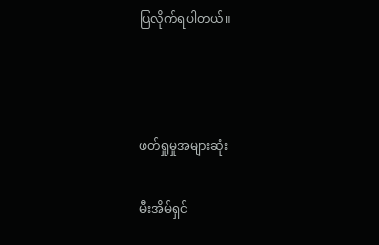ပြလိုက်ရပါတယ်။



ဖတ်ရှုမှုအများဆုံး

မီးအိမ်ရှင်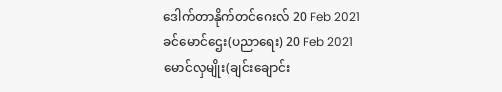ဒေါက်တာနိုက်တင်ဂေးလ် 20 Feb 2021
ခင်မောင်ဌေး(ပညာရေး) 20 Feb 2021
မောင်လှမျိုး(ချင်းချောင်း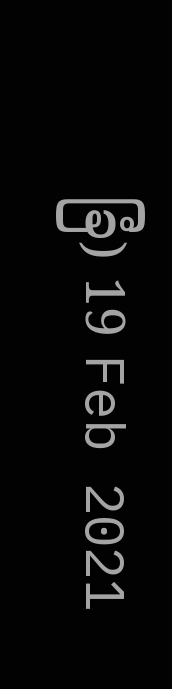ခြံ) 19 Feb 2021